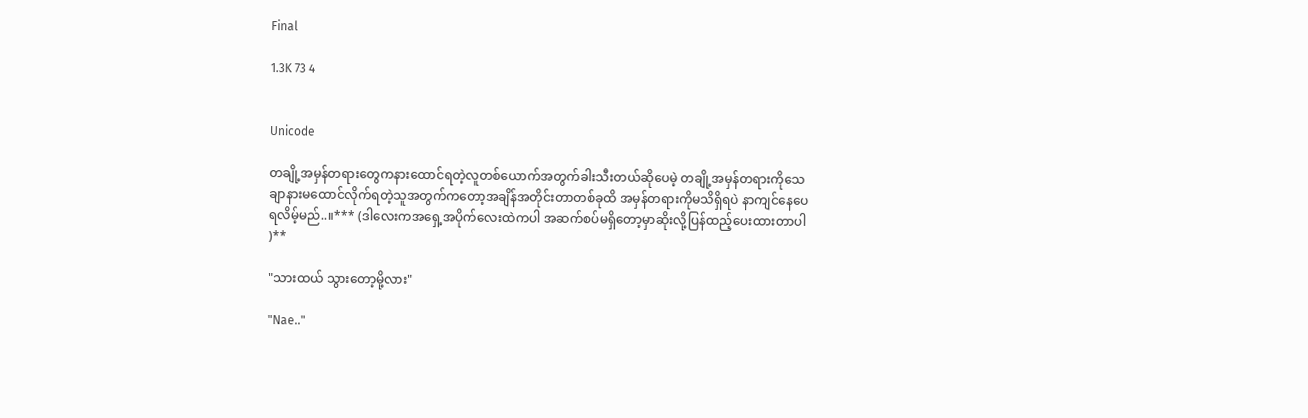Final

1.3K 73 4


Unicode

တချို့အမှန်တရားတွေကနားထောင်ရတဲ့လူတစ်ယောက်အတွက်ခါးသီးတယ်ဆိုပေမဲ့ တချို့အမှန်တရားကိုသေချာနားမထောင်လိုက်ရတဲ့သူအတွက်ကတော့အချိန်အတိုင်းတာတစ်ခုထိ အမှန်တရားကိုမသိရှိရပဲ နာကျင်နေပေရလိမ့်မည်..။*** (ဒါလေးကအရှေ့အပိုက်လေးထဲကပါ အဆက်စပ်မရှိတော့မှာဆိုးလို့ပြန်ထည့်ပေးထားတာပါ )**

"သားထယ် သွားတော့မို့လား"

"Nae.."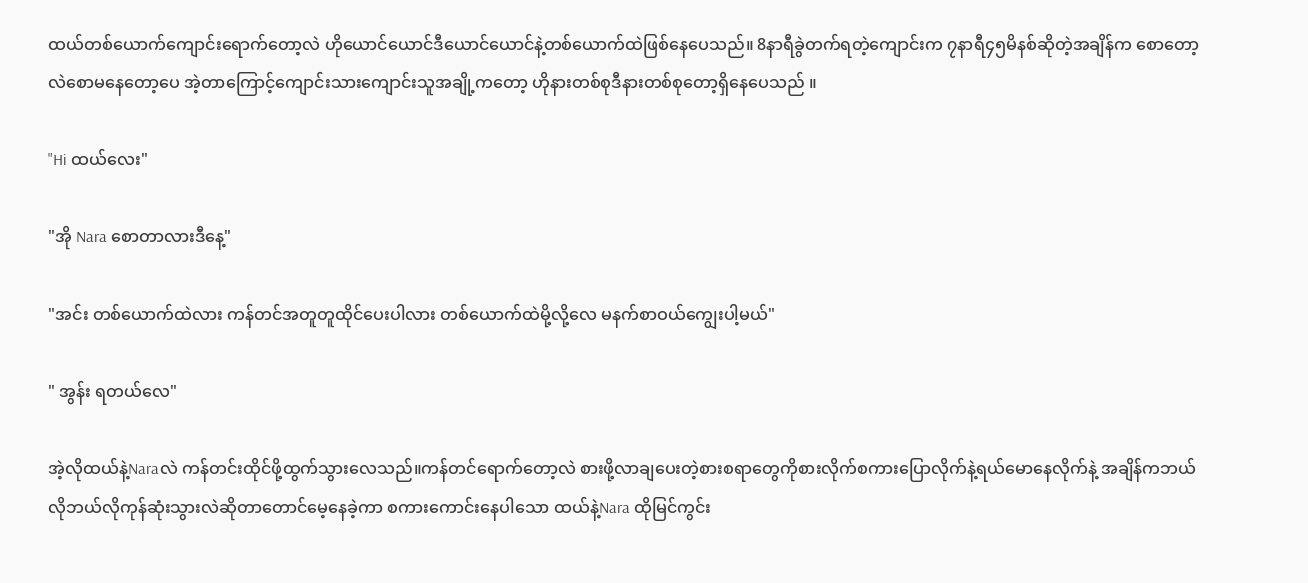ထယ်တစ်ယောက်ကျောင်းရောက်တော့လဲ ဟိုယောင်ယောင်ဒီယောင်ယောင်နဲ့တစ်ယောက်ထဲဖြစ်နေပေသည်။ 8နာရီခွဲတက်ရတဲ့ကျောင်းက ၇နာရီ၄၅မိနစ်ဆို‌တဲ့အချိန်က စောတော့လဲစောမနေတော့ပေ အဲ့တာကြောင့်ကျောင်းသားကျောင်းသူအချို့ကတော့ ဟိုနားတစ်စုဒီနားတစ်စုတော့ရှိနေပေသည် ။

"Hi ထယ်လေး"

"အို Nara စောတာလားဒီနေ့"

"အင်း တစ်ယောက်ထဲလား ကန်တင်အတူတူထိုင်ပေးပါလား တစ်ယောက်ထဲမို့လို့လေ မနက်စာဝယ်ကျွေးပါ့မယ်"

" အွန်း ရတယ်လေ"

အဲ့လိုထယ်နဲ့Naraလဲ ကန်တင်းထိုင်ဖို့ထွက်သွားလေသည်။ကန်တင်ရောက်တော့လဲ စားဖို့လာချပေးတဲ့စားစရာတွေကိုစားလိုက်စကားပြောလိုက်နဲ့ရယ်မောနေလိုက်နဲ့ အချိန်ကဘယ်လိုဘယ်လိုကုန်ဆုံးသွားလဲဆိုတာတောင်မေ့နေခဲ့ကာ စကားကောင်းနေပါသော ထယ်နဲ့Nara ထိုမြင်ကွင်း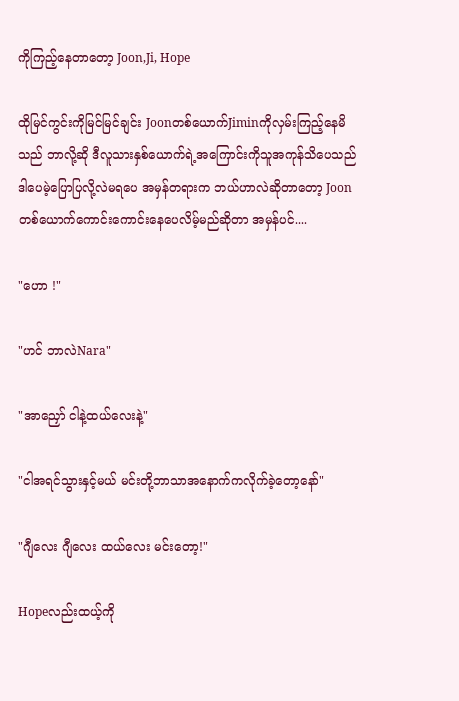ကိုကြည့်နေတာတော့ Joon,Ji, Hope

ထိုမြင်ကွင်းကိုမြင်မြင်ချင်း Joonတစ်ယောက်Jiminကိုလှမ်းကြည့်နေမိသည် ဘာလို့ဆို ဒီလူသားနှစ်ယောက်ရဲ့အကြောင်းကိုသူအကုန်သိပေသည် ဒါပေမဲ့ပြောပြလို့လဲမရပေ အမှန်တရားက ဘယ်ဟာလဲဆိုတာတော့ Joonတစ်ယောက်ကောင်းကောင်းနေပေလိမ့်မည်ဆိုတာ အမှန်ပင်....

"ဟော !"

"ဟင် ဘာလဲNara"

"အာညှော် ငါနဲ့ထယ်လေးနဲ့"

"ငါအရင်သွားနှင့်မယ် မင်းတို့ဘာသာအနောက်ကလိုက်ခဲ့တော့နော်"

"ဂျီလေး ဂျီလေး ထယ်လေး မင်းတော့!"

Hopeလည်းထယ့်ကို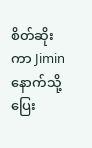စိတ်ဆိုးကာ Jiminနောက်သို့ပြေး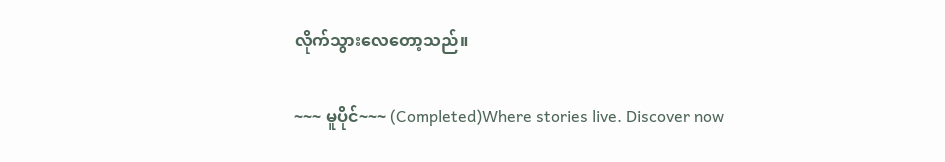လိုက်သွားလေတော့သည်။

~~~ မူပိုင်~~~ (Completed)Where stories live. Discover now